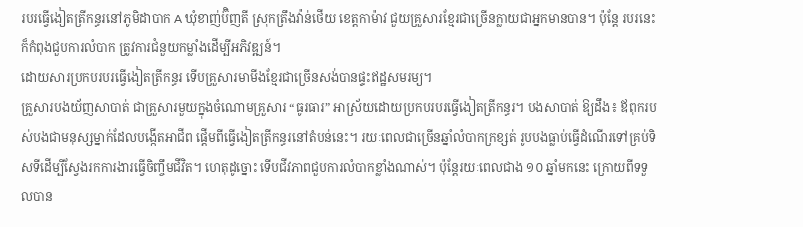របរធ្វើងៀតត្រីកន្ធរនៅភូមិដាបាក A ឃុំខាញ់ប៊ិញតី ស្រុកត្រឹងវ៉ាន់ថើយ ខេត្តកាម៉ាវ ជួយគ្រួសារខ្មែរជាច្រើនក្លាយជាអ្នកមានបាន។ ប៉ុន្តែ របរនេះក៏កំពុងជួបការលំបាក ត្រូវការជំនួយកម្លាំងដើម្បីអភិវឌ្ឍន៍។
ដោយសារប្រកបរបរធ្វើងៀតត្រីកន្ធរ ទើបគ្រួសារមាមីងខ្មែរជាច្រើនសង់បានផ្ទះឥដ្ឋសមរម្យ។
គ្រួសារបងយ័ញសាបាត់ ជាគ្រួសារមួយក្នុងចំណោមគ្រួសារ “ធូរធារ” អាស្រ័យដោយប្រកបរបរធ្វើងៀតត្រីកន្ធរ។ បងសាបាត់ ឱ្យដឹង៖ ឪពុករបស់បងជាមនុស្សម្នាក់ដែលបង្កើតអាជីព ផ្តើមពីធ្វើងៀតត្រីកន្ធរនៅតំបន់នេះ។ រយៈពេលជាច្រើនឆ្នាំលំបាកក្រខ្សត់ រូបបងធ្លាប់ធ្វើដំណើរទៅគ្រប់ទិសទីដើម្បីស្វែងរកការងារធ្វើចិញ្ចឹមជីវិត។ ហេតុដូច្នោះ ទើបជីវភាពជួបការលំបាកខ្លាំងណាស់។ ប៉ុន្តែរយៈពេលជាង ១០ ឆ្នាំមកនេះ ក្រោយពីទទួលបាន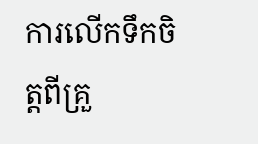ការលើកទឹកចិត្តពីគ្រួ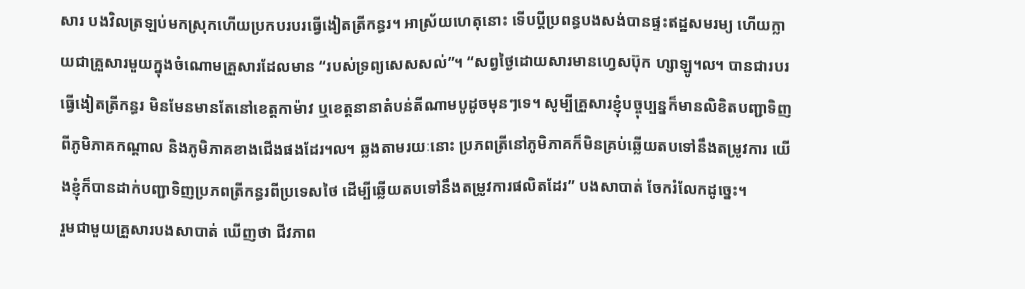សារ បងវិលត្រឡប់មកស្រុកហើយប្រកបរបរធ្វើងៀតត្រីកន្ធរ។ អាស្រ័យហេតុនោះ ទើបប្តីប្រពន្ធបងសង់បានផ្ទះឥដ្ឋសមរម្យ ហើយក្លាយជាគ្រួសារមួយក្នុងចំណោមគ្រួសារដែលមាន “របស់ទ្រព្យសេសសល់”។ “សព្វថ្ងៃដោយសារមានហ្វេសប៊ុក ហ្សាឡូ៘ បានជារបរធ្វើងៀតត្រីកន្ធរ មិនមែនមានតែនៅខេត្តកាម៉ាវ ឬខេត្តនានាតំបន់តីណាមបូដូចមុនៗទេ។ សូម្បីគ្រួសារខ្ញុំបច្ចុប្បន្នក៏មានលិខិតបញ្ជាទិញពីភូមិភាគកណ្ដាល និងភូមិភាគខាងជើងផងដែរ៘ ឆ្លងតាមរយៈនោះ ប្រភពត្រីនៅភូមិភាគក៏មិនគ្រប់ឆ្លើយតបទៅនឹងតម្រូវការ យើងខ្ញុំក៏បានដាក់បញ្ជាទិញប្រភពត្រីកន្ធរពីប្រទេសថៃ ដើម្បីឆ្លើយតបទៅនឹងតម្រូវការផលិតដែរ” បងសាបាត់ ចែករំលែកដូច្នេះ។
រួមជាមួយគ្រួសារបងសាបាត់ ឃើញថា ជីវភាព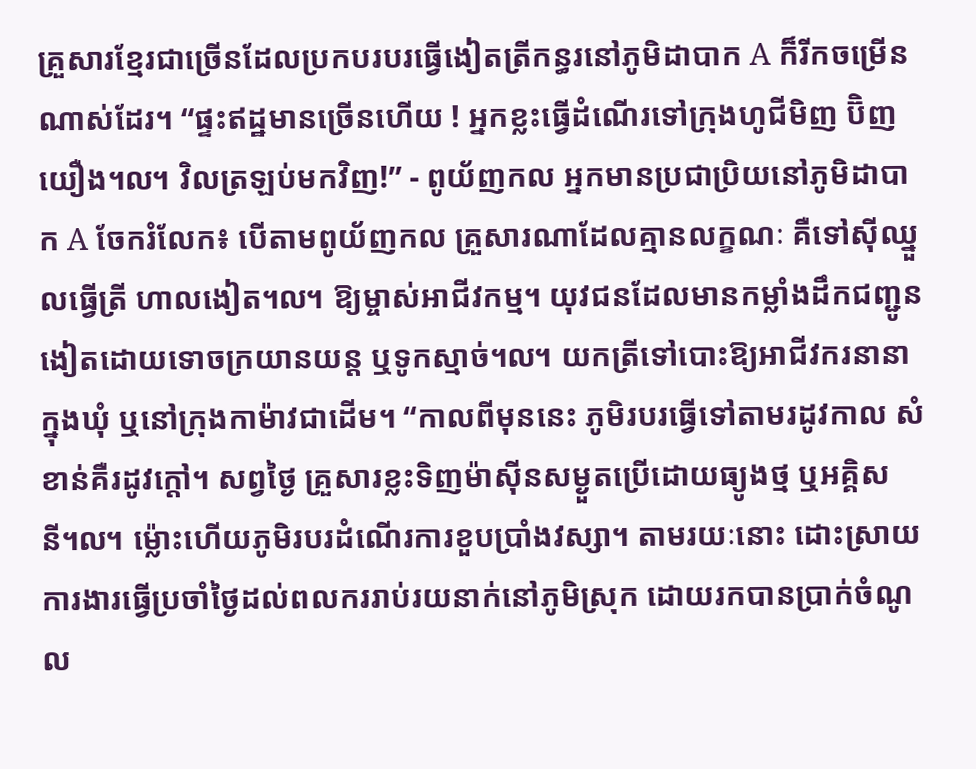គ្រួសារខ្មែរជាច្រើនដែលប្រកបរបរធ្វើងៀតត្រីកន្ធរនៅភូមិដាបាក A ក៏រីកចម្រើនណាស់ដែរ។ “ផ្ទះឥដ្ឋមានច្រើនហើយ ! អ្នកខ្លះធ្វើដំណើរទៅក្រុងហូជីមិញ ប៊ិញយឿង៘ វិលត្រឡប់មកវិញ!” - ពូយ័ញកល អ្នកមានប្រជាប្រិយនៅភូមិដាបាក A ចែករំលែក៖ បើតាមពូយ័ញកល គ្រួសារណាដែលគ្មានលក្ខណៈ គឺទៅស៊ីឈ្នួលធ្វើត្រី ហាលងៀត៘ ឱ្យម្ចាស់អាជីវកម្ម។ យុវជនដែលមានកម្លាំងដឹកជញ្ជូនងៀតដោយទោចក្រយានយន្ត ឬទូកស្មាច់៘ យកត្រីទៅបោះឱ្យអាជីវករនានាក្នុងឃុំ ឬនៅក្រុងកាម៉ាវជាដើម។ “កាលពីមុននេះ ភូមិរបរធ្វើទៅតាមរដូវកាល សំខាន់គឺរដូវក្តៅ។ សព្វថ្ងៃ គ្រួសារខ្លះទិញម៉ាស៊ីនសម្ងួតប្រើដោយធ្យូងថ្ម ឬអគ្គិសនី៘ ម្ល៉ោះហើយភូមិរបរដំណើរការខួបប្រាំងវស្សា។ តាមរយៈនោះ ដោះស្រាយការងារធ្វើប្រចាំថ្ងៃដល់ពលកររាប់រយនាក់នៅភូមិស្រុក ដោយរកបានប្រាក់ចំណូល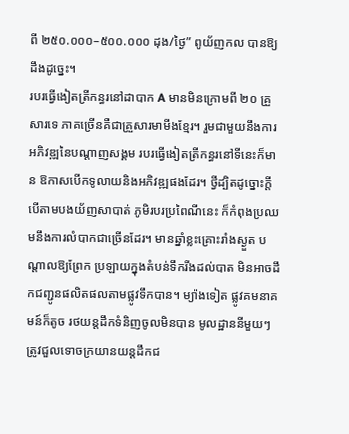ពី ២៥០.០០០–៥០០.០០០ ដុង/ថ្ងៃ” ពូយ័ញកល បានឱ្យដឹងដូច្នេះ។
របរធ្វើងៀតត្រីកន្ធរនៅដាបាក A មានមិនក្រោមពី ២០ គ្រួសារទេ ភាគច្រើនគឺជាគ្រួសារមាមីងខ្មែរ។ រួមជាមួយនឹងការអភិវឌ្ឍនៃបណ្តាញសង្គម របរធ្វើងៀតត្រីកន្ធរនៅទីនេះក៏មាន ឱកាសបើកទូលាយនិងអភិវឌ្ឍផងដែរ។ ថ្វីដ្បិតដូច្នោះក្តី បើតាមបងយ័ញសាបាត់ ភូមិរបរប្រពៃណីនេះ ក៏កំពុងប្រឈមនឹងការលំបាកជាច្រើនដែរ។ មានឆ្នាំខ្លះគ្រោះរាំងស្ងួត បណ្តាលឱ្យព្រែក ប្រឡាយក្នុងតំបន់ទឹករីងដល់បាត មិនអាចដឹកជញ្ជូនផលិតផលតាមផ្លូវទឹកបាន។ ម្យ៉ាងទៀត ផ្លូវគមនាគមន៍ក៏តូច រថយន្តដឹកទំនិញចូលមិនបាន មូលដ្ឋាននីមួយៗត្រូវជួលទោចក្រយានយន្តដឹកជ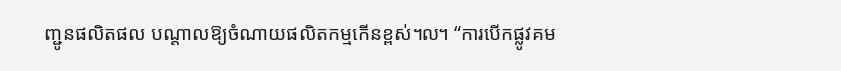ញ្ជូនផលិតផល បណ្ដាលឱ្យចំណាយផលិតកម្មកើនខ្ពស់៘ “ការបើកផ្លូវគម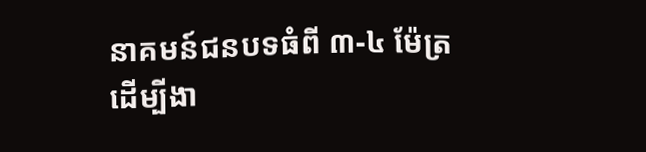នាគមន៍ជនបទធំពី ៣-៤ ម៉ែត្រ ដើម្បីងា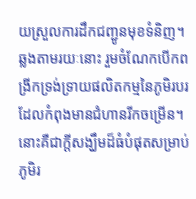យស្រួលការដឹកជញ្ជូនមុខទំនិញ។ ឆ្លងតាមរយៈនោះ រួមចំណែកបើកពង្រីកទ្រង់ទ្រាយផលិតកម្មនៃភូមិរបរដែលកំពុងមានជំហានរីកចម្រើន។ នោះគឺជាក្តីសង្ឃឹមដ៏ធំបំផុតសម្រាប់ភូមិរ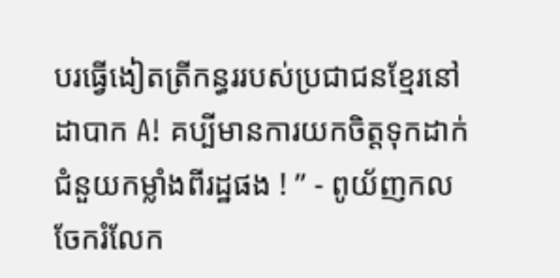បរធ្វើងៀតត្រីកន្ធររបស់ប្រជាជនខ្មែរនៅដាបាក A! គប្បីមានការយកចិត្តទុកដាក់ជំនួយកម្លាំងពីរដ្ឋផង ! ” - ពូយ័ញកល ចែករំលែក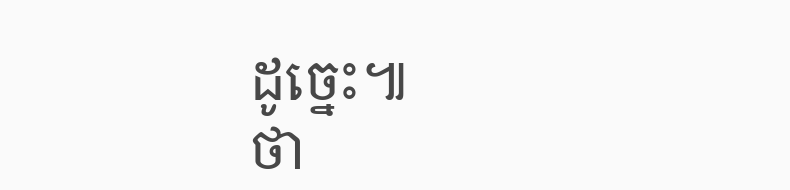ដូច្នេះ៕
ថា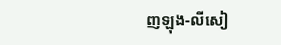ញឡុង-លីសៀ